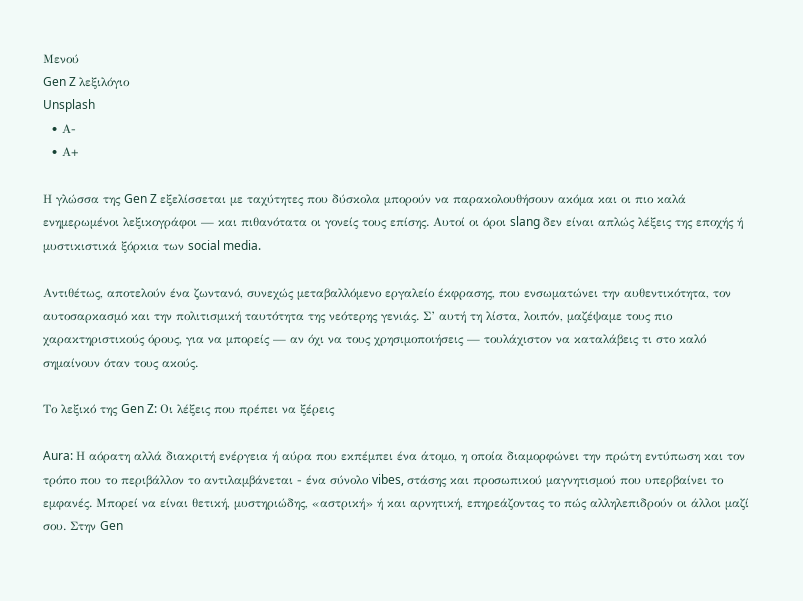Μενού
Gen Z λεξιλόγιο
Unsplash
  • Α-
  • Α+

Η γλώσσα της Gen Z εξελίσσεται με ταχύτητες που δύσκολα μπορούν να παρακολουθήσουν ακόμα και οι πιο καλά ενημερωμένοι λεξικογράφοι — και πιθανότατα οι γονείς τους επίσης. Αυτοί οι όροι slang δεν είναι απλώς λέξεις της εποχής ή μυστικιστικά ξόρκια των social media.

Αντιθέτως, αποτελούν ένα ζωντανό, συνεχώς μεταβαλλόμενο εργαλείο έκφρασης, που ενσωματώνει την αυθεντικότητα, τον αυτοσαρκασμό και την πολιτισμική ταυτότητα της νεότερης γενιάς. Σ’ αυτή τη λίστα, λοιπόν, μαζέψαμε τους πιο χαρακτηριστικούς όρους, για να μπορείς — αν όχι να τους χρησιμοποιήσεις — τουλάχιστον να καταλάβεις τι στο καλό σημαίνουν όταν τους ακούς.

Το λεξικό της Gen Z: Οι λέξεις που πρέπει να ξέρεις

Aura: Η αόρατη αλλά διακριτή ενέργεια ή αύρα που εκπέμπει ένα άτομο, η οποία διαμορφώνει την πρώτη εντύπωση και τον τρόπο που το περιβάλλον το αντιλαμβάνεται - ένα σύνολο vibes, στάσης και προσωπικού μαγνητισμού που υπερβαίνει το εμφανές. Μπορεί να είναι θετική, μυστηριώδης, «αστρική» ή και αρνητική, επηρεάζοντας το πώς αλληλεπιδρούν οι άλλοι μαζί σου. Στην Gen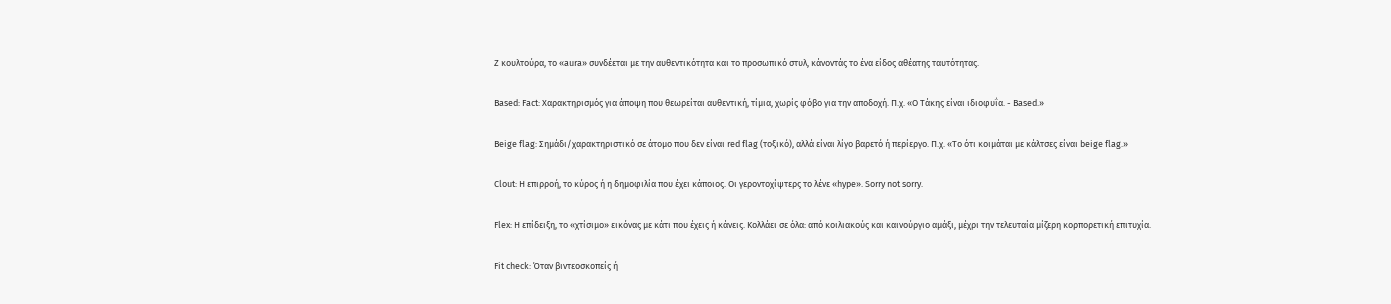Z κουλτούρα, το «aura» συνδέεται με την αυθεντικότητα και το προσωπικό στυλ, κάνοντάς το ένα είδος αθέατης ταυτότητας.

Based: Fact: Χαρακτηρισμός για άποψη που θεωρείται αυθεντική, τίμια, χωρίς φόβο για την αποδοχή. Π.χ. «Ο Τάκης είναι ιδιοφυΐα. - Based.»

Beige flag: Σημάδι/χαρακτηριστικό σε άτομο που δεν είναι red flag (τοξικό), αλλά είναι λίγο βαρετό ή περίεργο. Π.χ. «Το ότι κοιμάται με κάλτσες είναι beige flag.»

Clout: Η επιρροή, το κύρος ή η δημοφιλία που έχει κάποιος. Οι γεροντοχίψτερς το λένε «hype». Sorry not sorry.

Flex: Η επίδειξη, το «χτίσιμο» εικόνας με κάτι που έχεις ή κάνεις. Κολλάει σε όλα: από κοιλιακούς και καινούργιο αμάξι, μέχρι την τελευταία μίζερη κορπορετική επιτυχία.

Fit check: Όταν βιντεοσκοπείς ή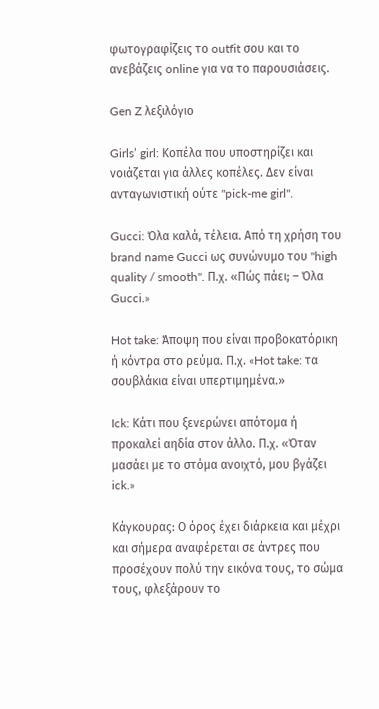φωτογραφίζεις το outfit σου και το ανεβάζεις online για να το παρουσιάσεις.

Gen Z λεξιλόγιο

Girls’ girl: Κοπέλα που υποστηρίζει και νοιάζεται για άλλες κοπέλες. Δεν είναι ανταγωνιστική ούτε "pick-me girl".

Gucci: Όλα καλά, τέλεια. Από τη χρήση του brand name Gucci ως συνώνυμο του "high quality / smooth". Π.χ. «Πώς πάει; – Όλα Gucci.»

Hot take: Άποψη που είναι προβοκατόρικη ή κόντρα στο ρεύμα. Π.χ. «Hot take: τα σουβλάκια είναι υπερτιμημένα.»

Ick: Κάτι που ξενερώνει απότομα ή προκαλεί αηδία στον άλλο. Π.χ. «Όταν μασάει με το στόμα ανοιχτό, μου βγάζει ick.»

Κάγκουρας: Ο όρος έχει διάρκεια και μέχρι και σήμερα αναφέρεται σε άντρες που προσέχουν πολύ την εικόνα τους, το σώμα τους, φλεξάρουν το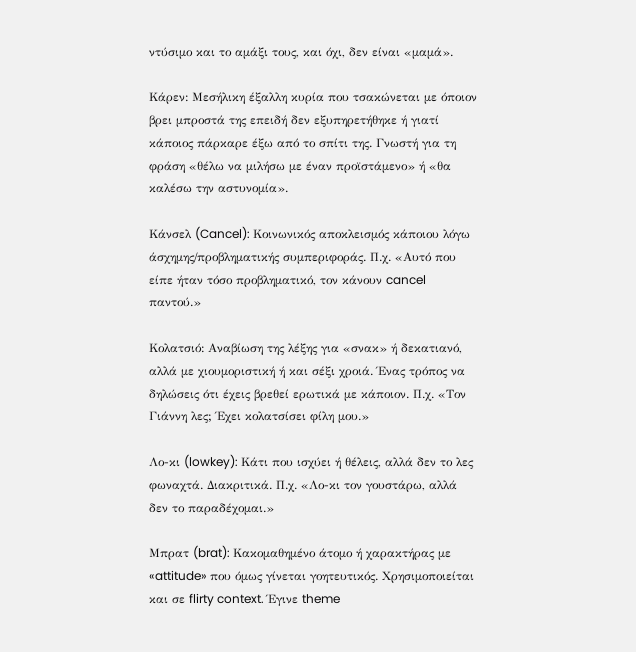ντύσιμο και το αμάξι τους, και όχι, δεν είναι «μαμά».

Κάρεν: Μεσήλικη έξαλλη κυρία που τσακώνεται με όποιον βρει μπροστά της επειδή δεν εξυπηρετήθηκε ή γιατί κάποιος πάρκαρε έξω από το σπίτι της. Γνωστή για τη φράση «θέλω να μιλήσω με έναν προϊστάμενο» ή «θα καλέσω την αστυνομία».

Κάνσελ (Cancel): Κοινωνικός αποκλεισμός κάποιου λόγω άσχημης/προβληματικής συμπεριφοράς. Π.χ. «Αυτό που είπε ήταν τόσο προβληματικό, τον κάνουν cancel παντού.»

Κολατσιό: Αναβίωση της λέξης για «σνακ» ή δεκατιανό, αλλά με χιουμοριστική ή και σέξι χροιά. Ένας τρόπος να δηλώσεις ότι έχεις βρεθεί ερωτικά με κάποιον. Π.χ. «Τον Γιάννη λες; Έχει κολατσίσει φίλη μου.»

Λο-κι (lowkey): Κάτι που ισχύει ή θέλεις, αλλά δεν το λες φωναχτά. Διακριτικά. Π.χ. «Λο-κι τον γουστάρω, αλλά δεν το παραδέχομαι.»

Μπρατ (brat): Κακομαθημένο άτομο ή χαρακτήρας με «attitude» που όμως γίνεται γοητευτικός. Χρησιμοποιείται και σε flirty context. Έγινε theme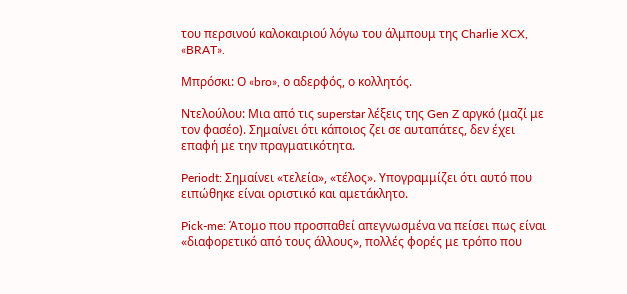του περσινού καλοκαιριού λόγω του άλμπουμ της Charlie XCX, «BRAT».

Μπρόσκι: Ο «bro», ο αδερφός, ο κολλητός.

Ντελούλου: Μια από τις superstar λέξεις της Gen Z αργκό (μαζί με τον φασέο). Σημαίνει ότι κάποιος ζει σε αυταπάτες, δεν έχει επαφή με την πραγματικότητα.

Periodt: Σημαίνει «τελεία», «τέλος». Υπογραμμίζει ότι αυτό που ειπώθηκε είναι οριστικό και αμετάκλητο.

Pick-me: Άτομο που προσπαθεί απεγνωσμένα να πείσει πως είναι «διαφορετικό από τους άλλους», πολλές φορές με τρόπο που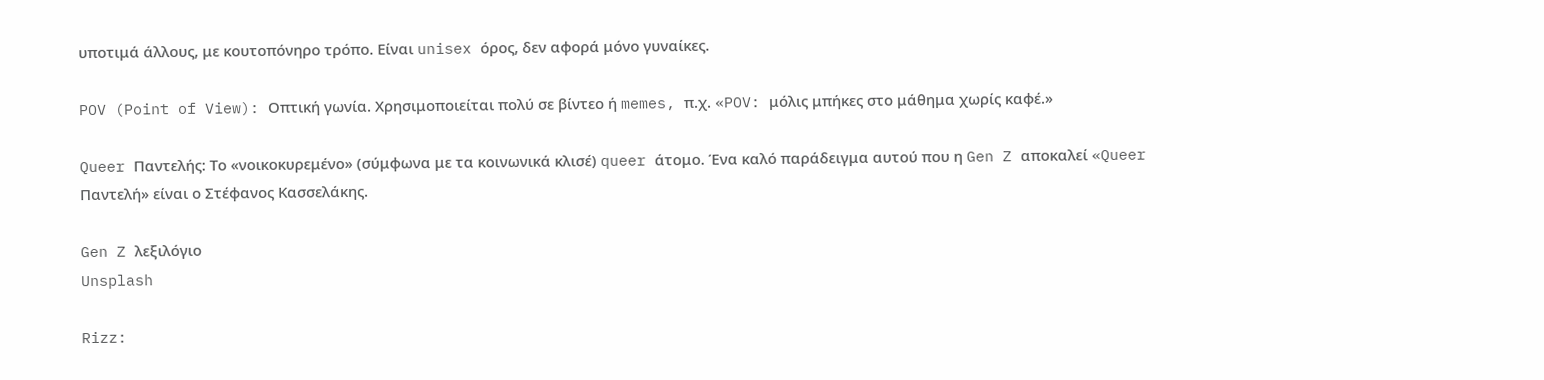υποτιμά άλλους, με κουτοπόνηρο τρόπο. Είναι unisex όρος, δεν αφορά μόνο γυναίκες.

POV (Point of View): Οπτική γωνία. Χρησιμοποιείται πολύ σε βίντεο ή memes, π.χ. «POV: μόλις μπήκες στο μάθημα χωρίς καφέ.»

Queer Παντελής: Το «νοικοκυρεμένο» (σύμφωνα με τα κοινωνικά κλισέ) queer άτομο. Ένα καλό παράδειγμα αυτού που η Gen Z αποκαλεί «Queer Παντελή» είναι ο Στέφανος Κασσελάκης.

Gen Z λεξιλόγιο
Unsplash

Rizz: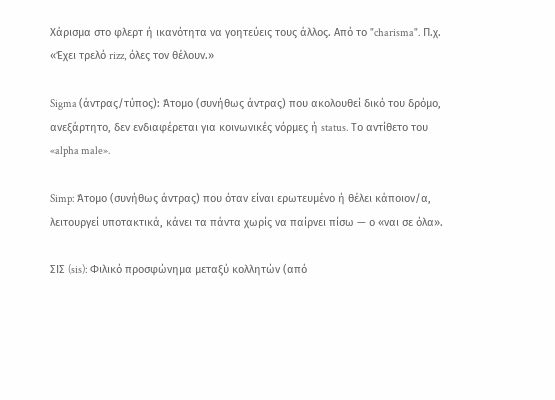Χάρισμα στο φλερτ ή ικανότητα να γοητεύεις τους άλλος. Από το "charisma". Π.χ. «Έχει τρελό rizz, όλες τον θέλουν.»

Sigma (άντρας/τύπος): Άτομο (συνήθως άντρας) που ακολουθεί δικό του δρόμο, ανεξάρτητο, δεν ενδιαφέρεται για κοινωνικές νόρμες ή status. Το αντίθετο του «alpha male».

Simp: Άτομο (συνήθως άντρας) που όταν είναι ερωτευμένο ή θέλει κάποιον/α, λειτουργεί υποτακτικά, κάνει τα πάντα χωρίς να παίρνει πίσω — ο «ναι σε όλα».

ΣΙΣ (sis): Φιλικό προσφώνημα μεταξύ κολλητών (από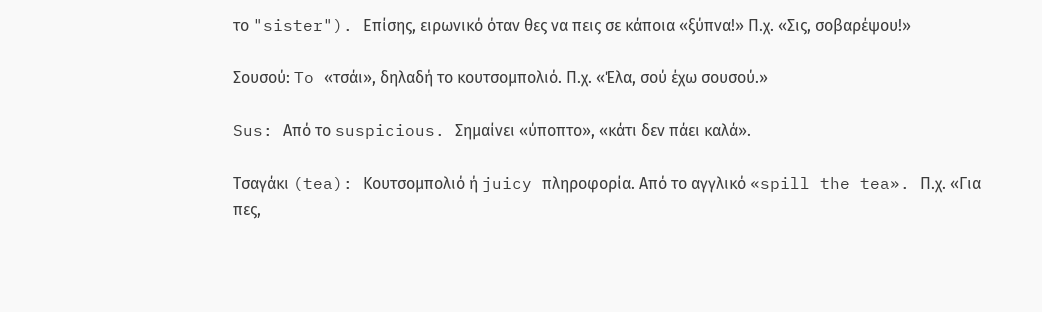το "sister"). Επίσης, ειρωνικό όταν θες να πεις σε κάποια «ξύπνα!» Π.χ. «Σις, σοβαρέψου!»

Σουσού: To «τσάι», δηλαδή το κουτσομπολιό. Π.χ. «Έλα, σού έχω σουσού.»

Sus: Από το suspicious. Σημαίνει «ύποπτο», «κάτι δεν πάει καλά».

Τσαγάκι (tea): Κουτσομπολιό ή juicy πληροφορία. Από το αγγλικό «spill the tea». Π.χ. «Για πες,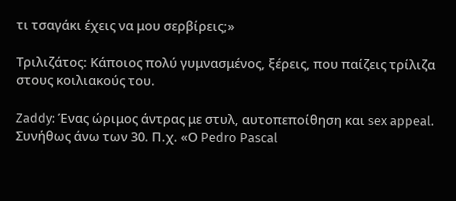τι τσαγάκι έχεις να μου σερβίρεις;»

Τριλιζάτος: Κάποιος πολύ γυμνασμένος, ξέρεις, που παίζεις τρίλιζα στους κοιλιακούς του.

Zaddy: Ένας ώριμος άντρας με στυλ, αυτοπεποίθηση και sex appeal. Συνήθως άνω των 30. Π.χ. «Ο Pedro Pascal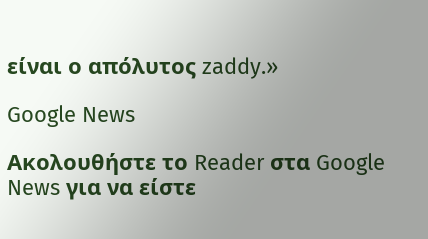είναι ο απόλυτος zaddy.»

Google News

Ακολουθήστε το Reader στα Google News για να είστε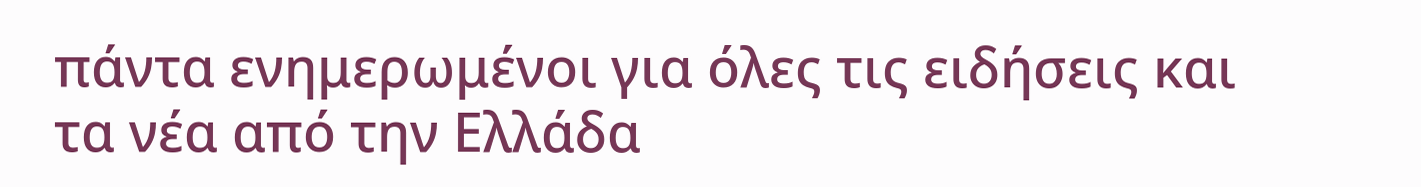πάντα ενημερωμένοι για όλες τις ειδήσεις και τα νέα από την Ελλάδα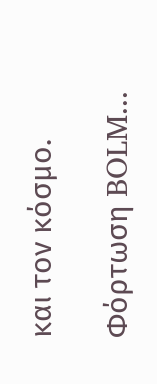και τον κόσμο.

Φόρτωση BOLM...